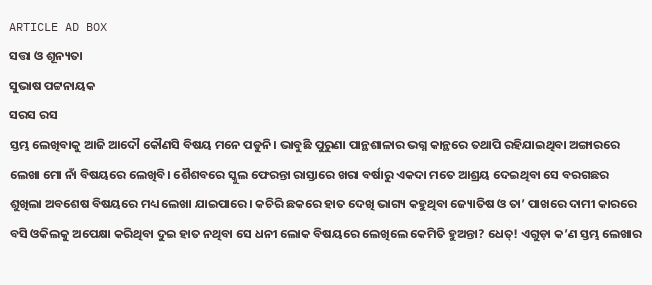ARTICLE AD BOX
ସତ୍ତା ଓ ଶୂନ୍ୟତା
ସୁଭାଷ ପଟ୍ଟନାୟକ
ସରସ ରସ
ସ୍ତମ୍ଭ ଲେଖିବାକୁ ଆଜି ଆଦୌ କୌଣସି ବିଷୟ ମନେ ପଡୁନି। ଭାବୁଛି ପୁରୁଣା ପାନ୍ଥଶାଳାର ଭଗ୍ନ କାନ୍ଥରେ ତଥାପି ରହିଯାଇଥିବା ଅଙ୍ଗାରରେ ଲେଖା ମୋ ନାଁ ବିଷୟରେ ଲେଖିବି। ଶୈଶବରେ ସ୍କୁଲ ଫେରନ୍ତା ରାସ୍ତାରେ ଖରା ବର୍ଷାରୁ ଏକଦା ମତେ ଆଶ୍ରୟ ଦେଇଥିବା ସେ ବରଗଛର ଶୁଖିଲା ଅବଶେଷ ବିଷୟରେ ମଧ୍ୟ ଲେଖା ଯାଇପାରେ। କଚିରି ଛକରେ ହାତ ଦେଖି ଭାଗ୍ୟ କହୁଥିବା ଜ୍ୟୋତିଷ ଓ ତା’ ପାଖରେ ଦାମୀ କାରରେ ବସି ଓକିଲକୁ ଅପେକ୍ଷା କରିଥିବା ଦୁଇ ହାତ ନଥିବା ସେ ଧନୀ ଲୋକ ବିଷୟରେ ଲେଖିଲେ କେମିତି ହୁଅନ୍ତା? ଧେତ୍! ଏଗୁଡ଼ା କ’ଣ ସ୍ତମ୍ଭ ଲେଖାର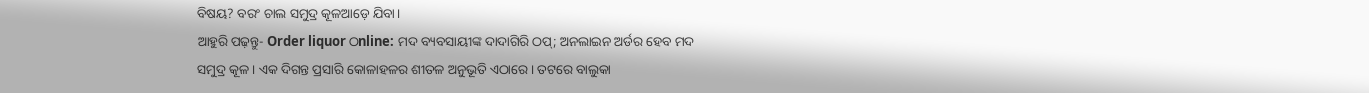ବିଷୟ? ବରଂ ଚାଲ ସମୁଦ୍ର କୂଳଆଡ଼େ ଯିବା।
ଆହୁରି ପଢ଼ନ୍ତୁ- Order liquor ଠnline: ମଦ ବ୍ୟବସାୟୀଙ୍କ ଦାଦାଗିରି ଠପ୍; ଅନଲାଇନ ଅର୍ଡର ହେବ ମଦ
ସମୁଦ୍ର କୂଳ। ଏକ ଦିଗନ୍ତ ପ୍ରସାରି କୋଳାହଳର ଶୀତଳ ଅନୁଭୂତି ଏଠାରେ। ତଟରେ ବାଲୁକା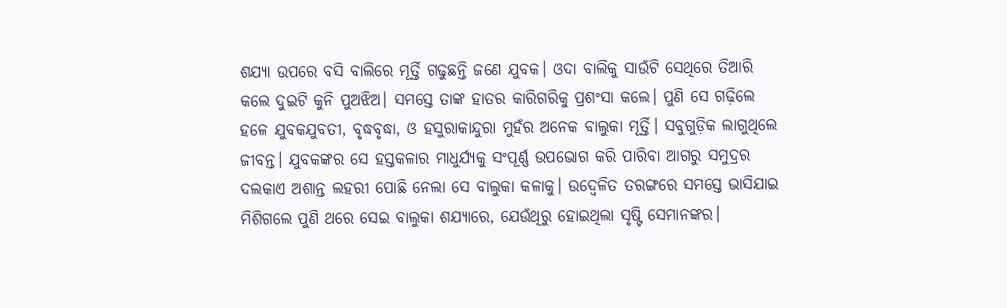ଶଯ୍ୟା ଉପରେ ବସି ବାଲିରେ ମୂର୍ତ୍ତି ଗଢୁଛନ୍ତି ଜଣେ ଯୁବକ। ଓଦା ବାଲିକୁ ସାଉଁଟି ସେଥିରେ ତିଆରି କଲେ ଦୁଇଟି କୁନି ପୁଅଝିଅ। ସମସ୍ତେ ତାଙ୍କ ହାତର କାରିଗରିକୁ ପ୍ରଶଂସା କଲେ। ପୁଣି ସେ ଗଢ଼ିଲେ ହଳେ ଯୁବକଯୁବତୀ, ବୃଦ୍ଧବୃଦ୍ଧା, ଓ ହସୁରାକାନ୍ଦୁରା ମୁହଁର ଅନେକ ବାଲୁକା ମୂର୍ତ୍ତି। ସବୁଗୁଡ଼ିକ ଲାଗୁଥିଲେ ଜୀବନ୍ତ। ଯୁବକଙ୍କର ସେ ହସ୍ତକଳାର ମାଧୁର୍ଯ୍ୟକୁ ସଂପୂର୍ଣ୍ଣ ଉପଭୋଗ କରି ପାରିବା ଆଗରୁ ସମୁଦ୍ରର ଦଲକାଏ ଅଶାନ୍ତ ଲହରୀ ପୋଛି ନେଲା ସେ ବାଲୁକା କଳାକୁ। ଉଦ୍ବେଳିତ ତରଙ୍ଗରେ ସମସ୍ତେ ଭାସିଯାଇ ମିଶିଗଲେ ପୁଣି ଥରେ ସେଇ ବାଲୁକା ଶଯ୍ୟାରେ, ଯେଉଁଥିରୁ ହୋଇଥିଲା ସୃଷ୍ଟି ସେମାନଙ୍କର।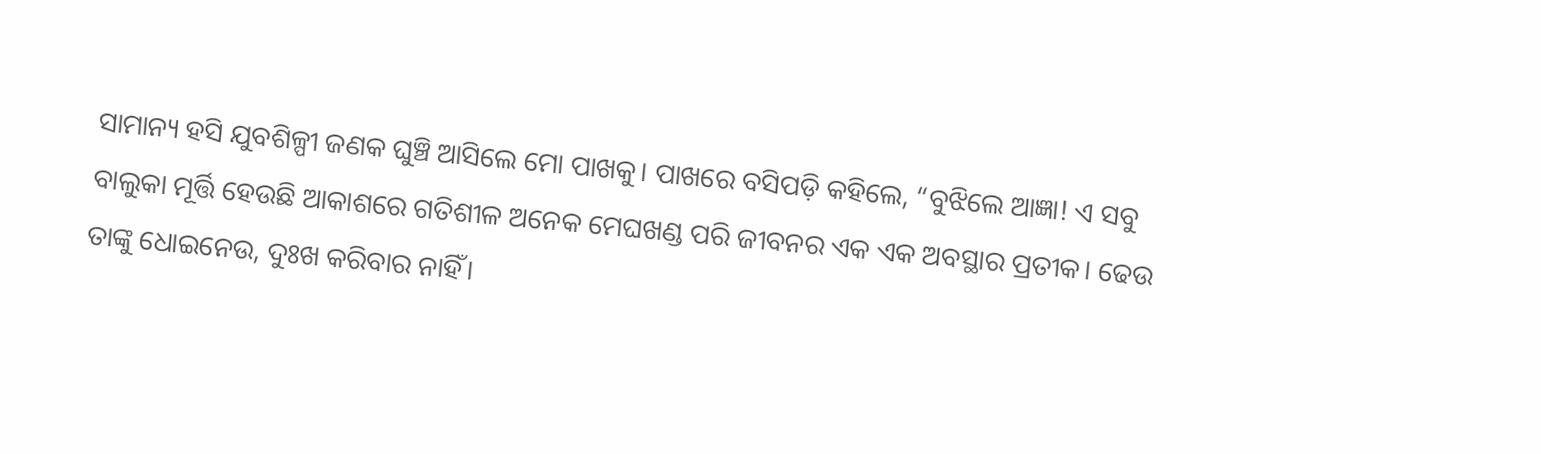ସାମାନ୍ୟ ହସି ଯୁବଶିଳ୍ପୀ ଜଣକ ଘୁଞ୍ଚି ଆସିଲେ ମୋ ପାଖକୁ। ପାଖରେ ବସିପଡ଼ି କହିଲେ, “ବୁଝିଲେ ଆଜ୍ଞା! ଏ ସବୁ ବାଲୁକା ମୂର୍ତ୍ତି ହେଉଛି ଆକାଶରେ ଗତିଶୀଳ ଅନେକ ମେଘଖଣ୍ଡ ପରି ଜୀବନର ଏକ ଏକ ଅବସ୍ଥାର ପ୍ରତୀକ। ଢେଉ ତାଙ୍କୁ ଧୋଇନେଉ, ଦୁଃଖ କରିବାର ନାହିଁ।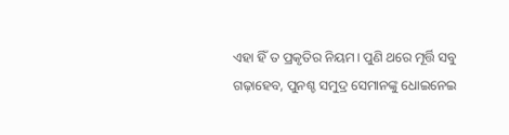ଏହା ହିଁ ତ ପ୍ରକୃତିର ନିୟମ। ପୁଣି ଥରେ ମୂର୍ତ୍ତି ସବୁ ଗଢ଼ାହେବ, ପୁନଶ୍ଚ ସମୁଦ୍ର ସେମାନଙ୍କୁ ଧୋଇନେଇ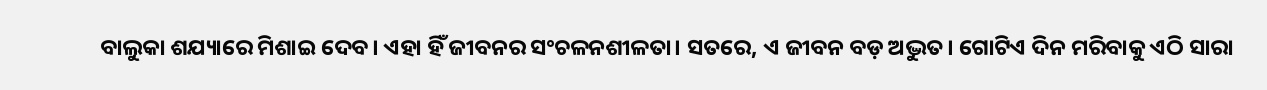ବାଲୁକା ଶଯ୍ୟାରେ ମିଶାଇ ଦେବ। ଏହା ହିଁ ଜୀବନର ସଂଚଳନଶୀଳତା। ସତରେ, ଏ ଜୀବନ ବଡ଼ ଅଦ୍ଭୁତ। ଗୋଟିଏ ଦିନ ମରିବାକୁ ଏଠି ସାରା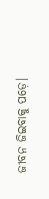ଜୀବନ ଜିଇବାକୁ ପଡ଼େ।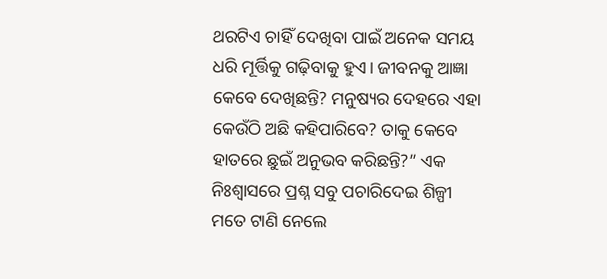ଥରଟିଏ ଚାହିଁ ଦେଖିବା ପାଇଁ ଅନେକ ସମୟ ଧରି ମୂର୍ତ୍ତିକୁ ଗଢ଼ିବାକୁ ହୁଏ। ଜୀବନକୁ ଆଜ୍ଞା କେବେ ଦେଖିଛନ୍ତି? ମନୁଷ୍ୟର ଦେହରେ ଏହା କେଉଁଠି ଅଛି କହିପାରିବେ? ତାକୁ କେବେ ହାତରେ ଛୁଇଁ ଅନୁଭବ କରିଛନ୍ତି?” ଏକ ନିଃଶ୍ବାସରେ ପ୍ରଶ୍ନ ସବୁ ପଚାରିଦେଇ ଶିଳ୍ପୀ ମତେ ଟାଣି ନେଲେ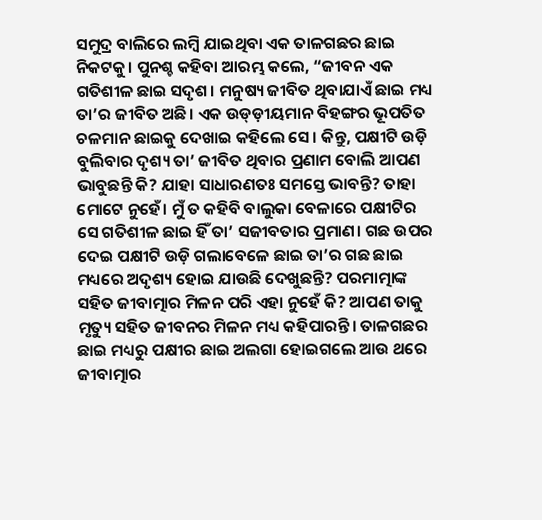ସମୁଦ୍ର ବାଲିରେ ଲମ୍ବି ଯାଇଥିବା ଏକ ତାଳଗଛର ଛାଇ ନିକଟକୁ। ପୁନଶ୍ଚ କହିବା ଆରମ୍ଭ କଲେ, “ଜୀବନ ଏକ ଗତିଶୀଳ ଛାଇ ସଦୃଶ। ମନୁଷ୍ୟ ଜୀବିତ ଥିବାଯାଏଁ ଛାଇ ମଧ୍ୟ ତା’ର ଜୀବିତ ଅଛି। ଏକ ଉଡ୍ଡ଼ୀୟମାନ ବିହଙ୍ଗର ଭୂପତିତ ଚଳମାନ ଛାଇକୁ ଦେଖାଇ କହିଲେ ସେ। କିନ୍ତୁ, ପକ୍ଷୀଟି ଉଡ଼ି ବୁଲିବାର ଦୃଶ୍ୟ ତା’ ଜୀବିତ ଥିବାର ପ୍ରଣାମ ବୋଲି ଆପଣ ଭାବୁଛନ୍ତି କି? ଯାହା ସାଧାରଣତଃ ସମସ୍ତେ ଭାବନ୍ତି? ତାହା ମୋଟେ ନୁହେଁ। ମୁଁ ତ କହିବି ବାଲୁକା ବେଳାରେ ପକ୍ଷୀଟିର ସେ ଗତିଶୀଳ ଛାଇ ହିଁ ତା’ ସଜୀବତାର ପ୍ରମାଣ। ଗଛ ଉପର ଦେଇ ପକ୍ଷୀଟି ଉଡ଼ି ଗଲାବେଳେ ଛାଇ ତା’ର ଗଛ ଛାଇ ମଧ୍ୟରେ ଅଦୃଶ୍ୟ ହୋଇ ଯାଉଛି ଦେଖୁଛନ୍ତି? ପରମାତ୍ମାଙ୍କ ସହିତ ଜୀବାତ୍ମାର ମିଳନ ପରି ଏହା ନୁହେଁ କି? ଆପଣ ତାକୁ ମୃତ୍ୟୁ ସହିତ ଜୀବନର ମିଳନ ମଧ୍ୟ କହିପାରନ୍ତି। ତାଳଗଛର ଛାଇ ମଧ୍ୟରୁ ପକ୍ଷୀର ଛାଇ ଅଲଗା ହୋଇଗଲେ ଆଉ ଥରେ ଜୀବାତ୍ମାର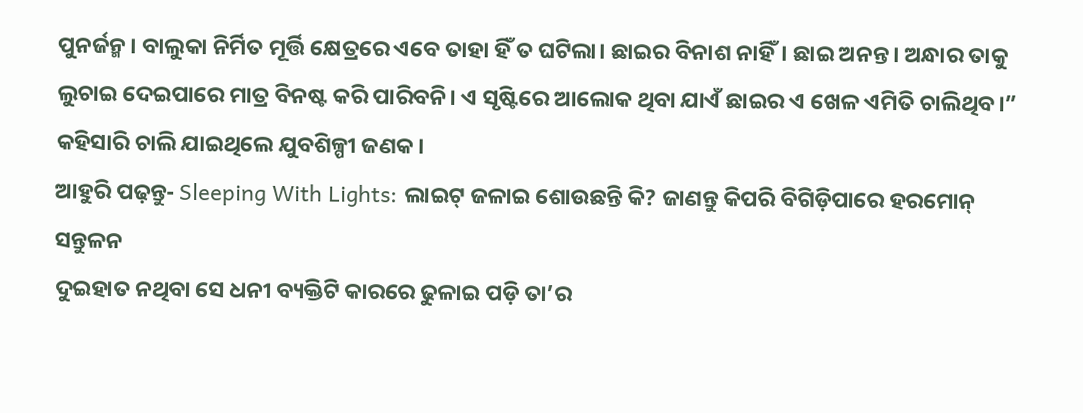ପୁନର୍ଜନ୍ମ। ବାଲୁକା ନିର୍ମିତ ମୂର୍ତ୍ତି କ୍ଷେତ୍ରରେ ଏବେ ତାହା ହିଁ ତ ଘଟିଲା। ଛାଇର ବିନାଶ ନାହିଁ। ଛାଇ ଅନନ୍ତ। ଅନ୍ଧାର ତାକୁ ଲୁଚାଇ ଦେଇପାରେ ମାତ୍ର ବିନଷ୍ଟ କରି ପାରିବନି। ଏ ସୃଷ୍ଟିରେ ଆଲୋକ ଥିବା ଯାଏଁ ଛାଇର ଏ ଖେଳ ଏମିତି ଚାଲିଥିବ।” କହିସାରି ଚାଲି ଯାଇଥିଲେ ଯୁବଶିଳ୍ପୀ ଜଣକ।
ଆହୁରି ପଢ଼ନ୍ତୁ- Sleeping With Lights: ଲାଇଟ୍ ଜଳାଇ ଶୋଉଛନ୍ତି କି? ଜାଣନ୍ତୁ କିପରି ବିଗିଡ଼ିପାରେ ହରମୋନ୍ ସନ୍ତୁଳନ
ଦୁଇହାତ ନଥିବା ସେ ଧନୀ ବ୍ୟକ୍ତିଟି କାରରେ ଢୁଳାଇ ପଡ଼ି ତା’ର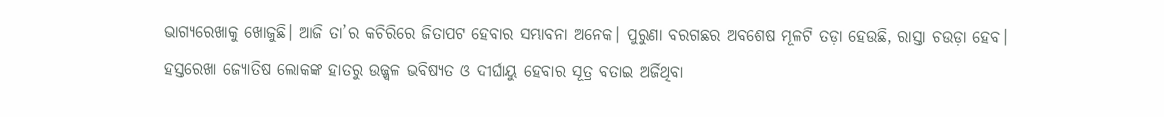ଭାଗ୍ୟରେଖାକୁ ଖୋଜୁଛି। ଆଜି ତା’ର କଚିରିରେ ଜିତାପଟ ହେବାର ସମ୍ଭାବନା ଅନେକ। ପୁରୁଣା ବରଗଛର ଅବଶେଷ ମୂଳଟି ତଡ଼ା ହେଉଛି, ରାସ୍ତା ଚଉଡ଼ା ହେବ। ହସ୍ତରେଖା ଜ୍ୟୋତିଷ ଲୋକଙ୍କ ହାତରୁ ଉଜ୍ଜ୍ୱଳ ଭବିଷ୍ୟତ ଓ ଦୀର୍ଘାୟୁ ହେବାର ସୂତ୍ର ବତାଇ ଅର୍ଜିଥିବା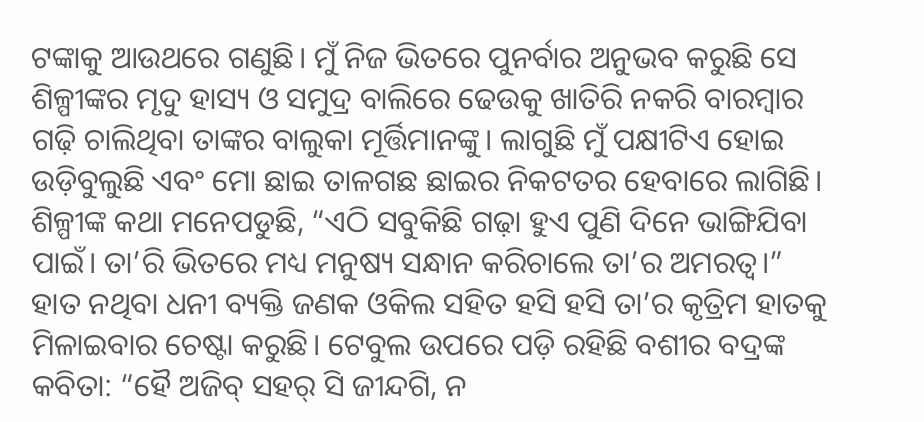ଟଙ୍କାକୁ ଆଉଥରେ ଗଣୁଛି। ମୁଁ ନିଜ ଭିତରେ ପୁନର୍ବାର ଅନୁଭବ କରୁଛି ସେ ଶିଳ୍ପୀଙ୍କର ମୃଦୁ ହାସ୍ୟ ଓ ସମୁଦ୍ର ବାଲିରେ ଢେଉକୁ ଖାତିରି ନକରି ବାରମ୍ବାର ଗଢ଼ି ଚାଲିଥିବା ତାଙ୍କର ବାଲୁକା ମୂର୍ତ୍ତିମାନଙ୍କୁ। ଲାଗୁଛି ମୁଁ ପକ୍ଷୀଟିଏ ହୋଇ ଉଡ଼ିବୁଲୁଛି ଏବଂ ମୋ ଛାଇ ତାଳଗଛ ଛାଇର ନିକଟତର ହେବାରେ ଲାଗିଛି। ଶିଳ୍ପୀଙ୍କ କଥା ମନେପଡୁଛି, “ଏଠି ସବୁକିଛି ଗଢ଼ା ହୁଏ ପୁଣି ଦିନେ ଭାଙ୍ଗିଯିବା ପାଇଁ। ତା’ରି ଭିତରେ ମଧ୍ୟ ମନୁଷ୍ୟ ସନ୍ଧାନ କରିଚାଲେ ତା’ର ଅମରତ୍ବ।” ହାତ ନଥିବା ଧନୀ ବ୍ୟକ୍ତି ଜଣକ ଓକିଲ ସହିତ ହସି ହସି ତା’ର କୃତ୍ରିମ ହାତକୁ ମିଳାଇବାର ଚେଷ୍ଟା କରୁଛି। ଟେବୁଲ ଉପରେ ପଡ଼ି ରହିଛି ବଶୀର ବଦ୍ରଙ୍କ କବିତା: “ହୈ ଅଜିବ୍ ସହର୍ ସି ଜୀନ୍ଦଗି, ନ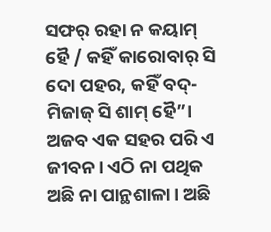ସଫର୍ ରହା ନ କୟାମ୍ ହୈ / କହିଁ କାରୋବାର୍ ସି ଦୋ ପହର, କହିଁ ବଦ୍-ମିଜାଜ୍ ସି ଶାମ୍ ହୈ”। ଅଜବ ଏକ ସହର ପରି ଏ ଜୀବନ। ଏଠି ନା ପଥିକ ଅଛି ନା ପାନ୍ଥଶାଳା। ଅଛି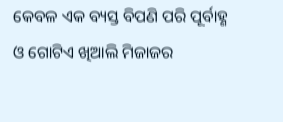କେବଳ ଏକ ବ୍ୟସ୍ତ ବିପଣି ପରି ପୂର୍ବାହ୍ଣ ଓ ଗୋଟିଏ ଖିଆଲି ମିଜାଜର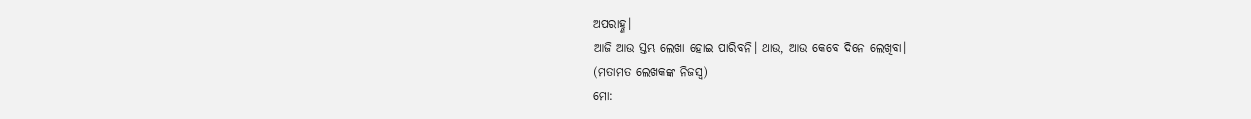ଅପରାହ୍ଣ।
ଆଜି ଆଉ ସ୍ତମ୍ଭ ଲେଖା ହୋଇ ପାରିବନି। ଥାଉ, ଆଉ କେବେ ଦିନେ ଲେଖିବା।
(ମତାମତ ଲେଖକଙ୍କ ନିଜସ୍ବ)
ମୋ: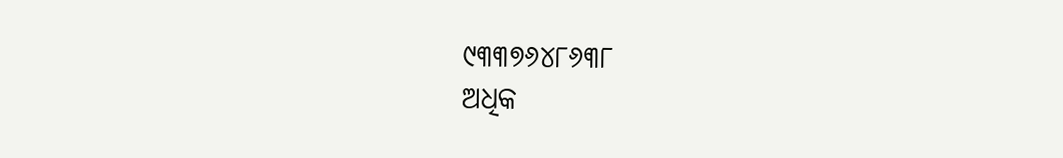୯୩୩୭୬୪୮୬୩୮
ଅଧିକ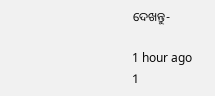ଦେଖନ୍ତୁ-

1 hour ago
1